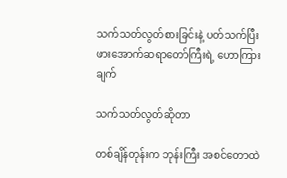သက်သတ်လွတ်စားခြင်းနဲ့ ပတ်သက်ပြီး ဖားအောက်ဆရာတော်ကြီးရဲ့ ဟောကြားချက်

သက်သတ်လွတ်ဆိုတာ

တစ်ချိန်တုန်းက ဘုန်းကြီး အစင်တောထဲ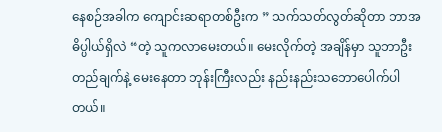နေစဉ်အခါက ကျောင်းဆရာတစ်ဦးက ” သက်သတ်လွတ်ဆိုတာ ဘာအဓိပ္ပါယ်ရှိလဲ “တဲ့ သူကလာမေးတယ်။ မေးလိုက်တဲ့ အချိန်မှာ သူဘာဦးတည်ချက်နဲ့ မေးနေတာ ဘုန်းကြီးလည်း နည်းနည်းသဘောပေါက်ပါတယ်။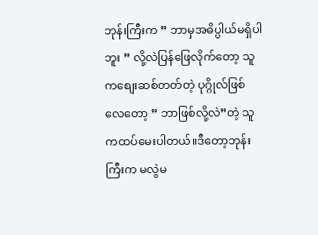ဘုန်းကြီးက ” ဘာမှအဓိပ္ပါယ်မရှိပါဘူး ” လို့လဲပြန်ဖြေလိုက်တော့ သူကစျေးဆစ်တတ်တဲ့ ပုဂ္ဂိုလ်ဖြစ်လေတော့ ” ဘာဖြစ်လို့လဲ”တဲ့ သူကထပ်မေးပါတယ်။ဒီတော့ဘုန်းကြီးက မလွဲမ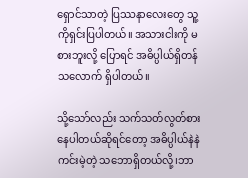ရှောင်သာတဲ့ ပြဿနာလေးတွေ သူ့ကိုရှင်းပြပါတယ်။ အသားငါးကို မစားဘူးလို့ ပြောရင် အဓိပ္ပါယ်ရှိတန်သလောက် ရှိပါတယ်။

သို့သော်လည်း သက်သတ်လွတ်စားနေပါတယ်ဆိုရင်တော့ အဓိပ္ပါယ်နဲနဲကင်းမဲ့တဲ့ သဘောရှိတယ်လို့၊ဘာ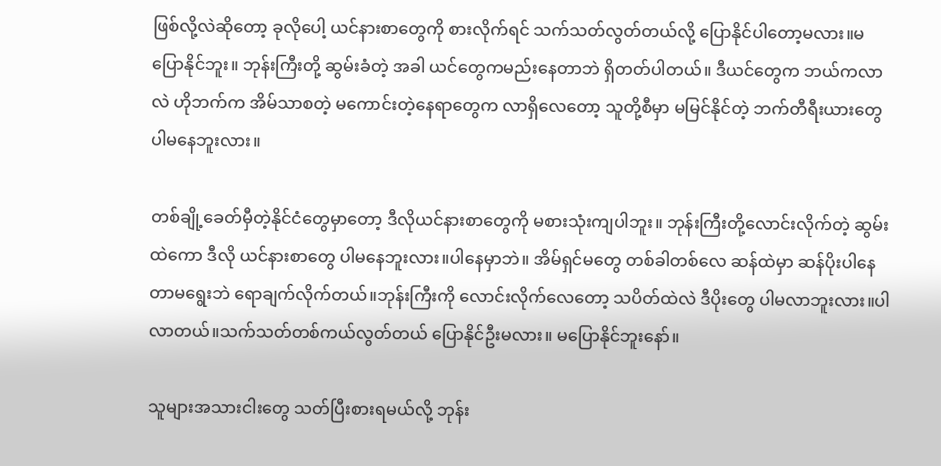ဖြစ်လို့လဲဆိုတော့ ခုလိုပေါ့ ယင်နားစာတွေကို စားလိုက်ရင် သက်သတ်လွတ်တယ်လို့ ပြောနိုင်ပါတော့မလား။မပြောနိုင်ဘူး။ ဘုန်းကြီးတို့ ဆွမ်းခံတဲ့ အခါ ယင်တွေကမည်းနေတာဘဲ ရှိတတ်ပါတယ်။ ဒီယင်တွေက ဘယ်ကလာလဲ ဟိုဘက်က အိမ်သာစတဲ့ မကောင်းတဲ့နေရာတွေက လာရှိလေတော့ သူတို့စီမှာ မမြင်နိုင်တဲ့ ဘက်တီရီးယားတွေ ပါမနေဘူးလား။

တစ်ချို့ခေတ်မှီတဲ့နိုင်ငံတွေမှာတော့ ဒီလိုယင်နားစာတွေကို မစားသုံးကျပါဘူး။ ဘုန်းကြီးတို့လောင်းလိုက်တဲ့ ဆွမ်းထဲကော ဒီလို ယင်နားစာတွေ ပါမနေဘူးလား။ပါနေမှာဘဲ။ အိမ်ရှင်မတွေ တစ်ခါတစ်လေ ဆန်ထဲမှာ ဆန်ပိုးပါနေတာမရွေးဘဲ ရောချက်လိုက်တယ်။ဘုန်းကြီးကို လောင်းလိုက်လေတော့ သပိတ်ထဲလဲ ဒီပိုးတွေ ပါမလာဘူးလား။ပါလာတယ်။သက်သတ်တစ်ကယ်လွတ်တယ် ပြောနိုင်ဦးမလား။ မပြောနိုင်ဘူးနော်။

သူများအသားငါးတွေ သတ်ပြီးစားရမယ်လို့ ဘုန်း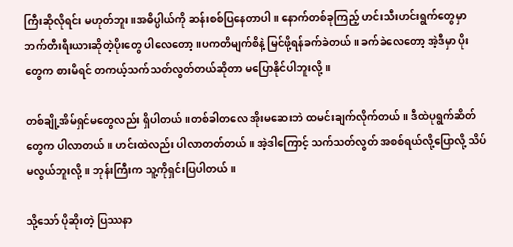ကြီးဆိုလိုရင်း မဟုတ်ဘူး။အဓိပ္ပါယ်ကို ဆန်းစစ်ပြနေတာပါ။ နောက်တစ်ခုကြည့် ဟင်းသီးဟင်းရွက်တွေမှာ ဘက်တီးရီးယားဆိုတဲ့ပိုးတွေ ပါလေတော့။ပကတိမျက်စိနဲ့ မြင်ဖို့ရန်ခက်ခဲတယ် ။ ခက်ခဲလေတော့ အဲ့ဒီမှာ ပိုးတွေက စားမိရင် တကယ့်သက်သတ်လွတ်တယ်ဆိုတာ မပြောနိုင်ပါဘူးလို့။

တစ်ချို့အိမ်ရှင်မတွေလည်း ရှိပါတယ်။တစ်ခါတလေ အိုးမဆေးဘဲ ထမင်းချက်လိုက်တယ်။ ဒီထဲပုရွက်ဆိတ်တွေက ပါလာတယ်။ ဟင်းထဲလည်း ပါလာတတ်တယ်။ အဲ့ဒါကြောင့် သက်သတ်လွတ် အစစ်ရယ်လို့ပြောလို့ သိပ်မလွယ်ဘူးလို့။ ဘုန်းကြီးက သူ့ကိုရှင်းပြပါတယ်။

သို့သော် ပိုဆိုးတဲ့ ပြဿနာ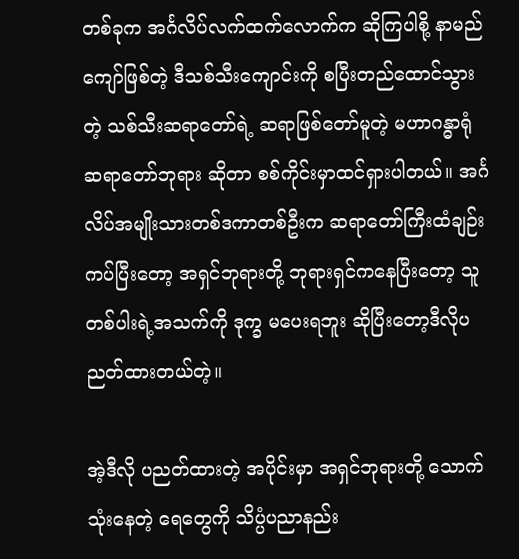တစ်ခုက အင်္ဂလိပ်လက်ထက်လောက်က ဆိုကြပါစို့ နာမည်ကျော်ဖြစ်တဲ့ ဒီသစ်သီးကျောင်းကို စပြီးတည်ထောင်သွားတဲ့ သစ်သီးဆရာတော်ရဲ့ ဆရာဖြစ်တော်မူတဲ့ မဟာဂန္ဓာရုံဆရာတော်ဘုရား ဆိုတာ စစ်ကိုင်းမှာထင်ရှားပါတယ်။ အင်္ဂလိပ်အမျိုးသားတစ်ဒကာတစ်ဦးက ဆရာတော်ကြီးထံချဉ်းကပ်ပြီးတော့ အရှင်ဘုရားတို့ ဘုရားရှင်ကနေပြီးတော့ သူတစ်ပါးရဲ့အသက်ကို ဒုက္ခ မပေးရဘူး ဆိုပြီးတော့ဒီလိုပညတ်ထားတယ်တဲ့။

အဲ့ဒီလို ပညတ်ထားတဲ့ အပိုင်းမှာ အရှင်ဘုရားတို့ သောက်သုံးနေတဲ့ ရေတွေကို သိပ္ပံပညာနည်း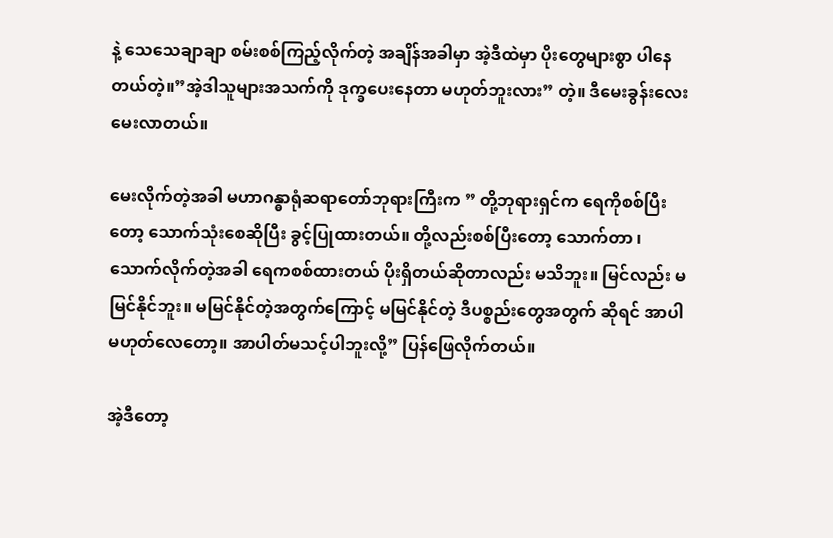နဲ့ သေသေချာချာ စမ်းစစ်ကြည့်လိုက်တဲ့ အချိန်အခါမှာ အဲ့ဒီထဲမှာ ပိုးတွေများစွာ ပါနေတယ်တဲ့။”အဲ့ဒါသူများအသက်ကို ဒုက္ခပေးနေတာ မဟုတ်ဘူးလား” တဲ့။ ဒီမေးခွန်းလေးမေးလာတယ်။

မေးလိုက်တဲ့အခါ မဟာဂန္ဓာရုံဆရာတော်ဘုရားကြီးက ” တို့ဘုရားရှင်က ရေကိုစစ်ပြီးတော့ သောက်သုံးစေဆိုပြီး ခွင့်ပြုထားတယ်။ တို့လည်းစစ်ပြီးတော့ သောက်တာ ၊ သောက်လိုက်တဲ့အခါ ရေကစစ်ထားတယ် ပိုးရှိတယ်ဆိုတာလည်း မသိဘူး။ မြင်လည်း မမြင်နိုင်ဘူး။ မမြင်နိုင်တဲ့အတွက်ကြောင့် မမြင်နိုင်တဲ့ ဒီပစ္စည်းတွေအတွက် ဆိုရင် အာပါ မဟုတ်လေတော့။ အာပါတ်မသင့်ပါဘူးလို့” ပြန်ဖြေလိုက်တယ်။

အဲ့ဒီတော့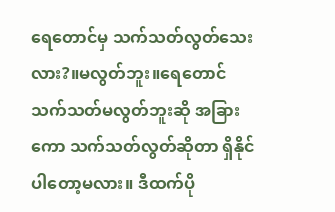ရေတောင်မှ သက်သတ်လွတ်သေးလား?။မလွတ်ဘူး။ရေတောင် သက်သတ်မလွတ်ဘူးဆို အခြားကော သက်သတ်လွတ်ဆိုတာ ရှိနိုင်ပါတော့မလား။ ဒီထက်ပို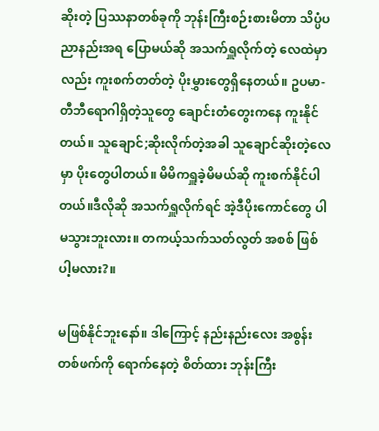ဆိုးတဲ့ ပြဿနာတစ်ခုကို ဘုန်းကြီးစဉ်းစားမိတာ သိပ္ပံပညာနည်းအရ ပြောမယ်ဆို အသက်ရှူလိုက်တဲ့ လေထဲမှာလည်း ကူးစက်တတ်တဲ့ ပိုးမွှားတွေရှိနေတယ်။ ဥပမာ- တီဘီရောဂါရှိတဲ့သူတွေ ချောင်းတံတွေးကနေ ကူးနိုင်တယ်။ သူချောင်;ဆိုးလိုက်တဲ့အခါ သူချောင်ဆိုးတဲ့လေမှာ ပိုးတွေပါတယ်။ မိမိကရှူခဲ့မိမယ်ဆို ကူးစက်နိုင်ပါတယ်။ဒီလိုဆို အသက်ရှူလိုက်ရင် အဲ့ဒီပိုးကောင်တွေ ပါမသွားဘူးလား။ တကယ့်သက်သတ်လွတ် အစစ် ဖြစ်ပါ့မလား?။

မဖြစ်နိုင်ဘူးနော်။ ဒါကြောင့် နည်းနည်းလေး အစွန်းတစ်ဖက်ကို ရောက်နေတဲ့ စိတ်ထား ဘုန်းကြီး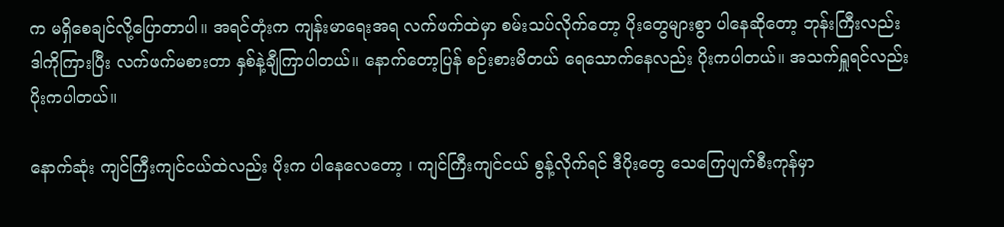က မရှိစေချင်လို့ပြောတာပါ။ အရင်တုံးက ကျန်းမာရေးအရ လက်ဖက်ထဲမှာ စမ်းသပ်လိုက်တော့ ပိုးတွေများစွာ ပါနေဆိုတော့ ဘုန်းကြီးလည်း ဒါကိုကြားပြီး လက်ဖက်မစားတာ နှစ်နဲ့ချီကြာပါတယ်။ နောက်တော့ပြန် စဉ်းစားမိတယ် ရေသောက်နေလည်း ပိုးကပါတယ်။ အသက်ရှူရင်လည်း ပိုးကပါတယ်။

နောက်ဆုံး ကျင်ကြီးကျင်ငယ်ထဲလည်း ပိုးက ပါနေလေတော့ ၊ ကျင်ကြီးကျင်ငယ် စွန့်လိုက်ရင် ဒီပိုးတွေ သေကြေပျက်စီးကုန်မှာ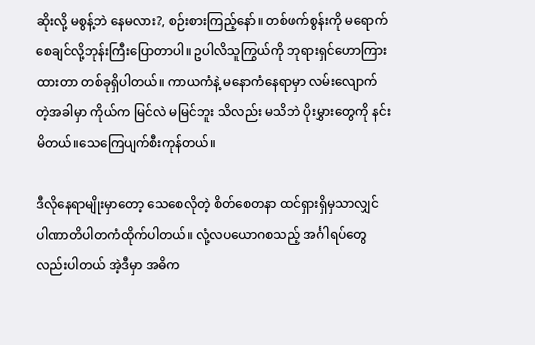ဆိုးလို့ မစွန့်ဘဲ နေမလား?, စဉ်းစားကြည့်နော်။ တစ်ဖက်စွန်းကို မရောက်စေချင်လို့ဘုန်းကြီးပြောတာပါ။ ဥပါလိသူကြွယ်ကို ဘုရားရှင်ဟောကြားထားတာ တစ်ခုရှိပါတယ်။ ကာယကံနဲ့ မနောကံနေရာမှာ လမ်းလျောက်တဲ့အခါမှာ ကိုယ်က မြင်လဲ မမြင်ဘူး သိလည်း မသိဘဲ ပိုးမွှားတွေကို နင်းမိတယ်။သေကြေပျက်စီးကုန်တယ်။

ဒီလိုနေရာမျိုးမှာတော့ သေစေလိုတဲ့ စိတ်စေတနာ ထင်ရှားရှိမှသာလျှင် ပါဏာတိပါတကံထိုက်ပါတယ်။ လုံ့လပယောဂစသည့် အင်္ဂါရပ်တွေလည်းပါတယ် အဲ့ဒီမှာ အဓိက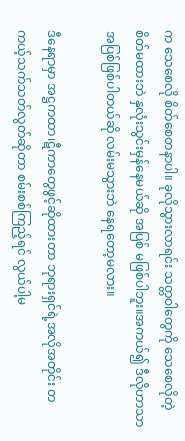က သေစေလို စိတ်စေတနာပါ။ ခုလိုသွားလာရင်း သတ္တဝါတွေကို သေစေလိုတဲ့ စိတ်မထားဘဲ နှလုံးသွင်းမှန်နေမယ်ဆို အပြစ် မဖြစ်ပါဘူး။အကယ်၍ ဒီလိုဟာသာ အပြစ်ဖြစ်ပါတယ်ဆို လမ်းမသွားဘဲ နေရတော့မလား။

ဒီနေရာမှာ အဋ္ဌကထာ၊ဋီကာတွေဖွင့်ဆိုထားတာ ဘုရားရှင်ရဲ့အလိုအတိုင်း တကယ့်သက်သတ်လွတ်ဆိုတာ စမ်းစစ်ကြည့်ရင် လွယ်ပါ့မ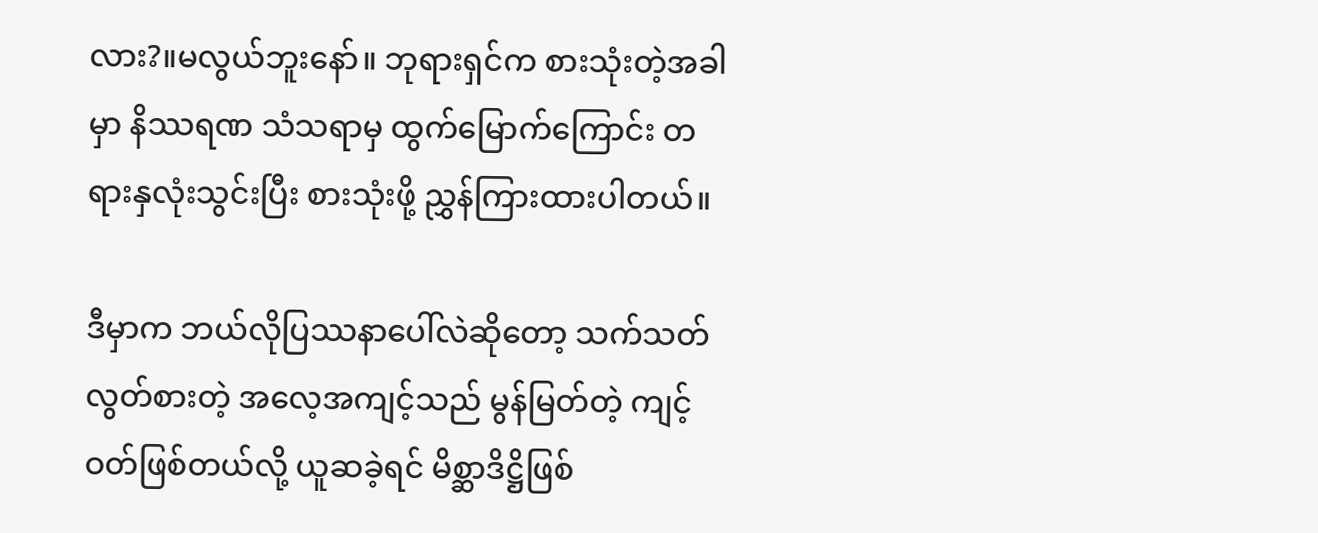လား?။မလွယ်ဘူးနော်။ ဘုရားရှင်က စားသုံးတဲ့အခါမှာ နိဿရဏ သံသရာမှ ထွက်မြောက်ကြောင်း တရားနှလုံးသွင်းပြီး စားသုံးဖို့ ညွှန်ကြားထားပါတယ်။

ဒီမှာက ဘယ်လိုပြဿနာပေါ်လဲဆိုတော့ သက်သတ်လွတ်စားတဲ့ အလေ့အကျင့်သည် မွန်မြတ်တဲ့ ကျင့်ဝတ်ဖြစ်တယ်လို့ ယူဆခဲ့ရင် မိစ္ဆာဒိဋ္ဌိဖြစ်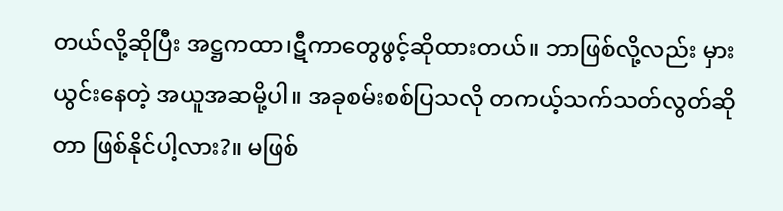တယ်လို့ဆိုပြီး အဋ္ဌကထာ၊ဋီကာတွေဖွင့်ဆိုထားတယ်။ ဘာဖြစ်လို့လည်း မှားယွင်းနေတဲ့ အယူအဆမို့ပါ။ အခုစမ်းစစ်ပြသလို တကယ့်သက်သတ်လွတ်ဆိုတာ ဖြစ်နိုင်ပါ့လား?။ မဖြစ်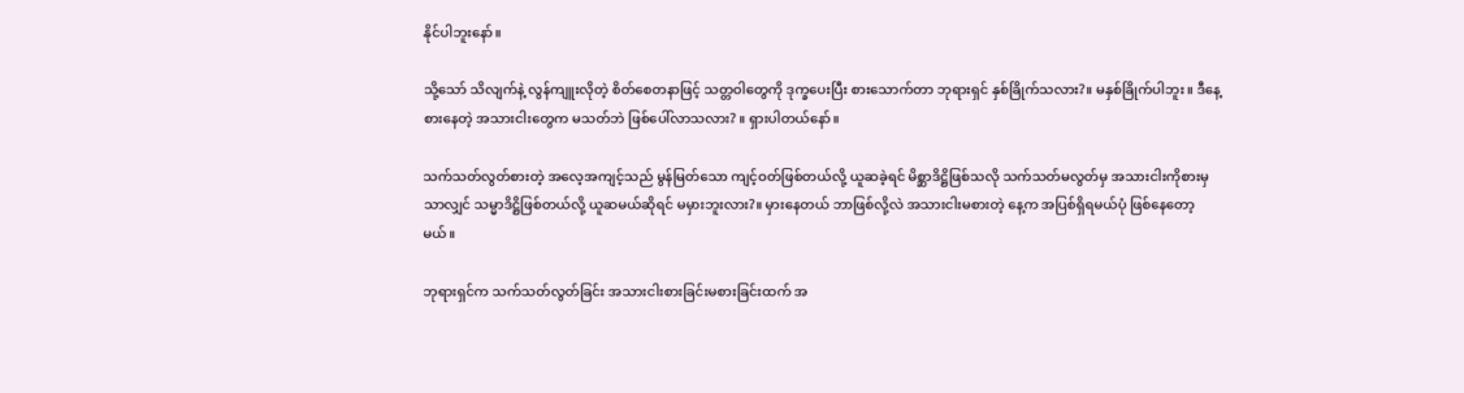နိုင်ပါဘူးနော်။

သို့သော် သိလျက်နဲ့ လွန်ကျူးလိုတဲ့ စိတ်စေတနာဖြင့် သတ္တဝါတွေကို ဒုက္ခပေးပြီး စားသောက်တာ ဘုရားရှင် နှစ်ခြိုက်သလား?။ မနှစ်ခြိုက်ပါဘူး။ ဒီနေ့စားနေတဲ့ အသားငါးတွေက မသတ်ဘဲ ဖြစ်ပေါ်လာသလား? ။ ရှားပါတယ်နော်။

သက်သတ်လွတ်စားတဲ့ အလေ့အကျင့်သည် မွန်မြတ်သော ကျင့်ဝတ်ဖြစ်တယ်လို့ ယူဆခဲ့ရင် မိစ္ဆာဒိဋ္ဌိဖြစ်သလို သက်သတ်မလွတ်မှ အသားငါးကိုစားမှသာလျှင် သမ္မာဒိဋ္ဌိဖြစ်တယ်လို့ ယူဆမယ်ဆိုရင် မမှားဘူးလား?။ မှားနေတယ် ဘာဖြစ်လို့လဲ အသားငါးမစားတဲ့ နေ့က အပြစ်ရှိရမယ်ပုံ ဖြစ်နေတော့မယ်။

ဘုရားရှင်က သက်သတ်လွတ်ခြင်း အသားငါးစားခြင်းမစားခြင်းထက် အ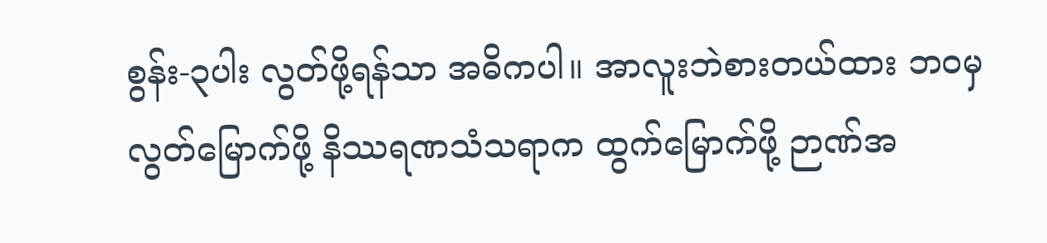စွန်း-၃ပါး လွတ်ဖို့ရန်သာ အဓိကပါ။ အာလူးဘဲစားတယ်ထား ဘဝမှ လွတ်မြောက်ဖို့ နိဿရဏသံသရာက ထွက်မြောက်ဖို့ ဉာဏ်အ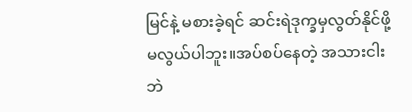မြင်နဲ့ မစားခဲ့ရင် ဆင်းရဲဒုက္ခမှလွတ်နိုင်ဖို့ မလွယ်ပါဘူး။အပ်စပ်နေတဲ့ အသားငါးဘဲ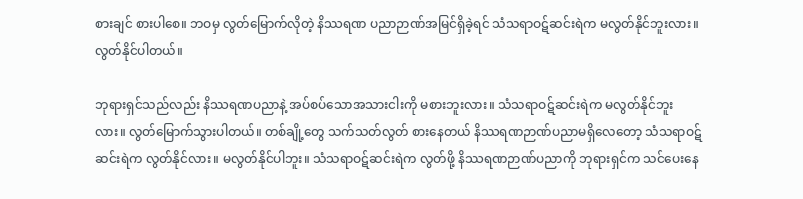စားချင် စားပါစေ။ ဘဝမှ လွတ်မြောက်လိုတဲ့ နိဿရဏ ပညာဉာဏ်အမြင်ရှိခဲ့ရင် သံသရာဝဋ်ဆင်းရဲက မလွတ်နိုင်ဘူးလား။လွတ်နိုင်ပါတယ်။

ဘုရားရှင်သည်လည်း နိဿရဏပညာနဲ့ အပ်စပ်သောအသားငါးကို မစားဘူးလား။ သံသရာဝဋ်ဆင်းရဲက မလွတ်နိုင်ဘူးလား။ လွတ်မြောက်သွားပါတယ်။ တစ်ချို့တွေ သက်သတ်လွတ် စားနေတယ် နိဿရဏဉာဏ်ပညာမရှိလေတော့ သံသရာဝဋ်ဆင်းရဲက လွတ်နိုင်လား။ မလွတ်နိုင်ပါဘူး။ သံသရာဝဋ်ဆင်းရဲက လွတ်ဖို့ နိဿရဏဉာဏ်ပညာကို ဘုရားရှင်က သင်ပေးနေ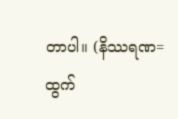တာပါ။ (နိဿရဏ= ထွက်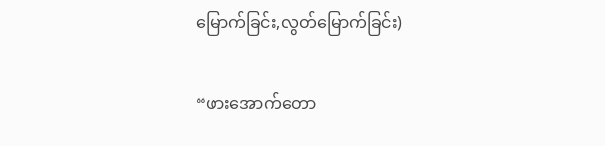မြောက်ခြင်း,လွတ်မြောက်ခြင်း)

“ဖားအောက်တော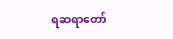ရဆရာတော်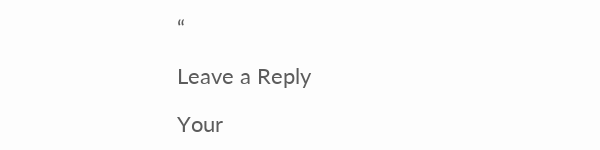“

Leave a Reply

Your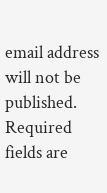email address will not be published. Required fields are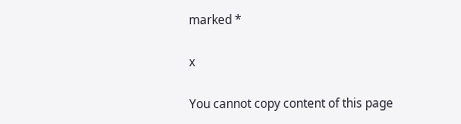marked *

x

You cannot copy content of this page